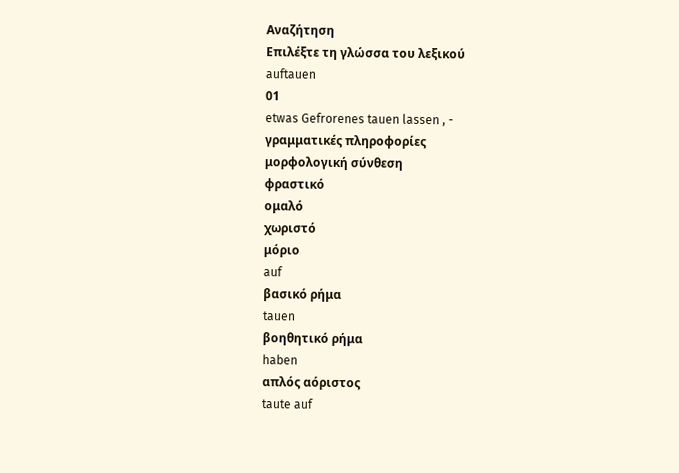Αναζήτηση
Επιλέξτε τη γλώσσα του λεξικού
auftauen
01
etwas Gefrorenes tauen lassen , -
γραμματικές πληροφορίες
μορφολογική σύνθεση
φραστικό
ομαλό
χωριστό
μόριο
auf
βασικό ρήμα
tauen
βοηθητικό ρήμα
haben
απλός αόριστος
taute auf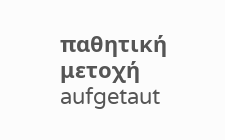παθητική μετοχή
aufgetaut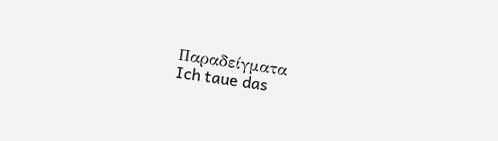Παραδείγματα
Ich taue das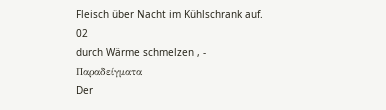Fleisch über Nacht im Kühlschrank auf.
02
durch Wärme schmelzen , -
Παραδείγματα
Der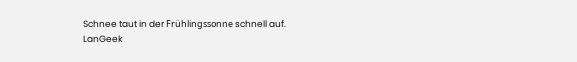Schnee taut in der Frühlingssonne schnell auf.
LanGeek